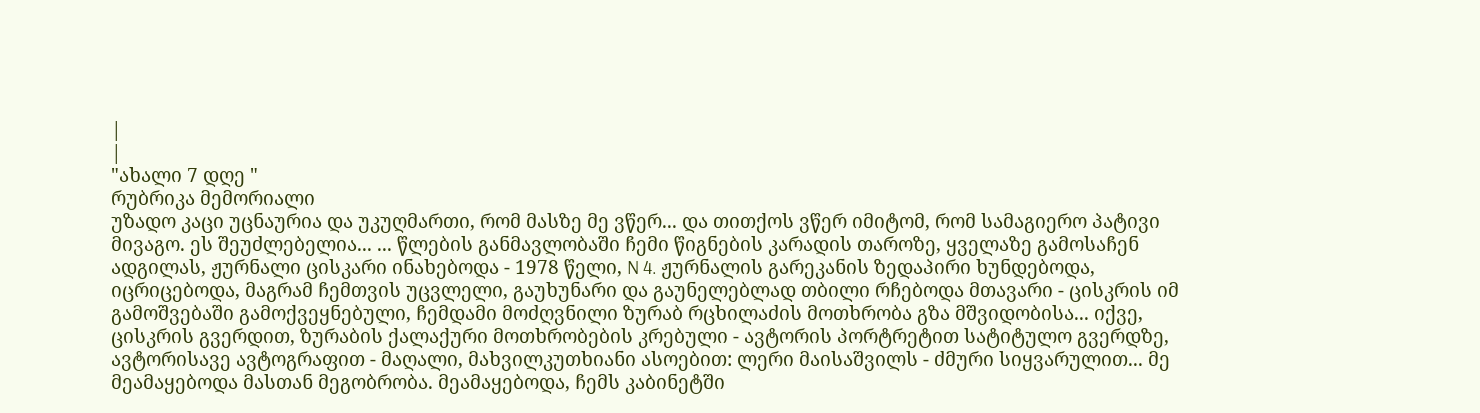|
|
"ახალი 7 დღე "
რუბრიკა მემორიალი
უზადო კაცი უცნაურია და უკუღმართი, რომ მასზე მე ვწერ... და თითქოს ვწერ იმიტომ, რომ სამაგიერო პატივი მივაგო. ეს შეუძლებელია... ... წლების განმავლობაში ჩემი წიგნების კარადის თაროზე, ყველაზე გამოსაჩენ ადგილას, ჟურნალი ცისკარი ინახებოდა - 1978 წელი, N 4. ჟურნალის გარეკანის ზედაპირი ხუნდებოდა, იცრიცებოდა, მაგრამ ჩემთვის უცვლელი, გაუხუნარი და გაუნელებლად თბილი რჩებოდა მთავარი - ცისკრის იმ გამოშვებაში გამოქვეყნებული, ჩემდამი მოძღვნილი ზურაბ რცხილაძის მოთხრობა გზა მშვიდობისა... იქვე, ცისკრის გვერდით, ზურაბის ქალაქური მოთხრობების კრებული - ავტორის პორტრეტით სატიტულო გვერდზე, ავტორისავე ავტოგრაფით - მაღალი, მახვილკუთხიანი ასოებით: ლერი მაისაშვილს - ძმური სიყვარულით... მე მეამაყებოდა მასთან მეგობრობა. მეამაყებოდა, ჩემს კაბინეტში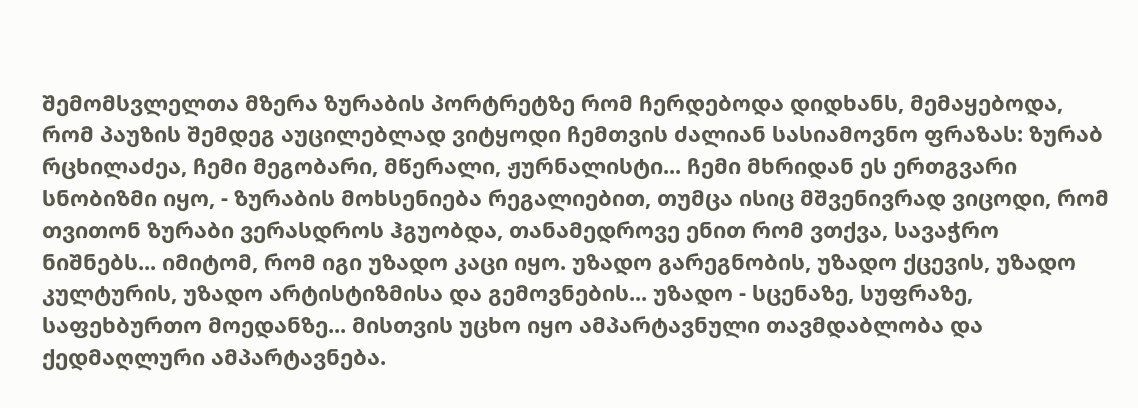შემომსვლელთა მზერა ზურაბის პორტრეტზე რომ ჩერდებოდა დიდხანს, მემაყებოდა, რომ პაუზის შემდეგ აუცილებლად ვიტყოდი ჩემთვის ძალიან სასიამოვნო ფრაზას: ზურაბ რცხილაძეა, ჩემი მეგობარი, მწერალი, ჟურნალისტი... ჩემი მხრიდან ეს ერთგვარი სნობიზმი იყო, - ზურაბის მოხსენიება რეგალიებით, თუმცა ისიც მშვენივრად ვიცოდი, რომ თვითონ ზურაბი ვერასდროს ჰგუობდა, თანამედროვე ენით რომ ვთქვა, სავაჭრო ნიშნებს... იმიტომ, რომ იგი უზადო კაცი იყო. უზადო გარეგნობის, უზადო ქცევის, უზადო კულტურის, უზადო არტისტიზმისა და გემოვნების... უზადო - სცენაზე, სუფრაზე, საფეხბურთო მოედანზე... მისთვის უცხო იყო ამპარტავნული თავმდაბლობა და ქედმაღლური ამპარტავნება.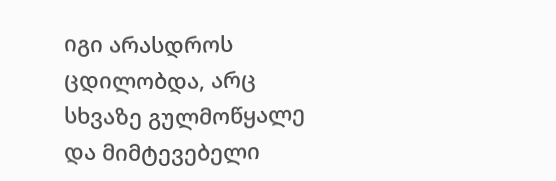იგი არასდროს ცდილობდა, არც სხვაზე გულმოწყალე და მიმტევებელი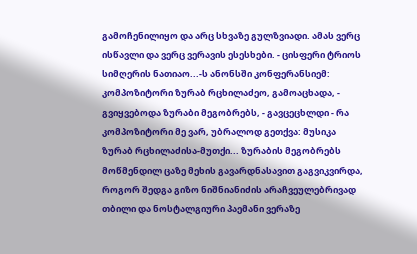გამოჩენილიყო და არც სხვაზე გულზვიადი. ამას ვერც ისწავლი და ვერც ვერავის ესესხები. - ცისფერი ტრიოს სიმღერის ნათიაო...-ს ანონსში კონფერანსიემ: კომპოზიტორი ზურაბ რცხილაძეო, გამოაცხადა, - გვიყვებოდა ზურაბი მეგობრებს, - გავცეცხლდი - რა კომპოზიტორი მე ვარ, უბრალოდ გეთქვა: მუსიკა ზურაბ რცხილაძისა-მუთქი... ზურაბის მეგობრებს მოწმენდილ ცაზე მეხის გავარდნასავით გაგვიკვირდა, როგორ შედგა გიზო ნიშნიანიძის არაჩვეულებრივად თბილი და ნოსტალგიური პაემანი ვერაზე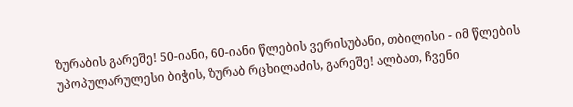ზურაბის გარეშე! 50-იანი, 60-იანი წლების ვერისუბანი, თბილისი - იმ წლების უპოპულარულესი ბიჭის, ზურაბ რცხილაძის, გარეშე! ალბათ, ჩვენი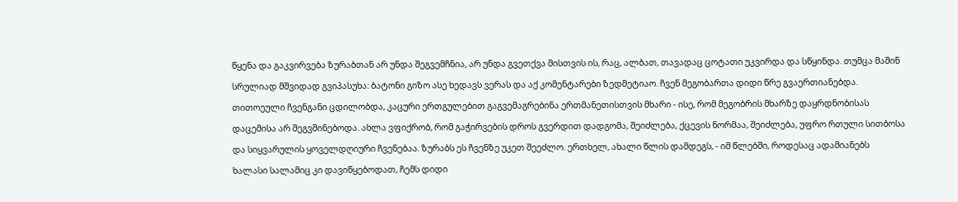წყენა და გაკვირვება ზურაბთან არ უნდა შეგვემჩნია, არ უნდა გვეთქვა მისთვის ის, რაც, ალბათ, თავადაც ცოტათი უკვირდა და სწყინდა. თუმცა მაშინ სრულიად მშვიდად გვიპასუხა: ბატონი გიზო ასე ხედავს ვერას და აქ კომენტარები ზედმეტიაო. ჩვენ მეგობართა დიდი წრე გვაერთიანებდა. თითოეული ჩვენგანი ცდილობდა, კაცური ერთგულებით გაგვემაგრებინა ერთმანეთისთვის მხარი - ისე, რომ მეგობრის მხარზე დაყრდნობისას დაცემისა არ შეგვშინებოდა. ახლა ვფიქრობ, რომ გაჭირვების დროს გვერდით დადგომა, შეიძლება, ქცევის ნორმაა, შეიძლება, უფრო რთული სითბოსა და სიყვარულის ყოველდღიური ჩვენებაა. ზურაბს ეს ჩვენზე უკეთ შეეძლო. ერთხელ, ახალი წლის დამდეგს, - იმ წლებში, როდესაც ადამიანებს ხალასი სალამიც კი დავიწყებოდათ, ჩემს დიდი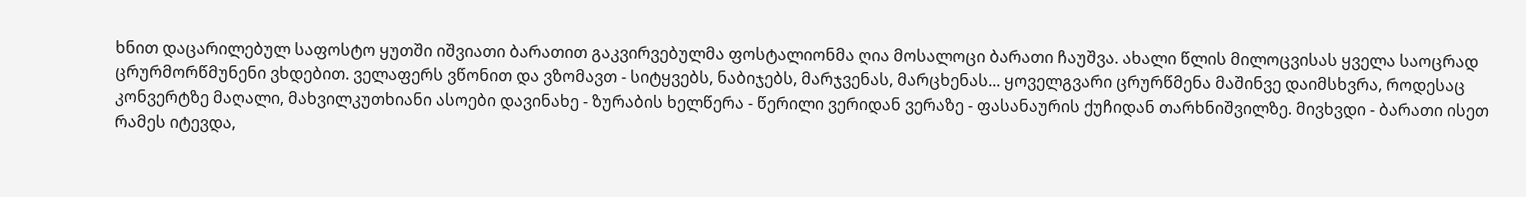ხნით დაცარილებულ საფოსტო ყუთში იშვიათი ბარათით გაკვირვებულმა ფოსტალიონმა ღია მოსალოცი ბარათი ჩაუშვა. ახალი წლის მილოცვისას ყველა საოცრად ცრურმორწმუნენი ვხდებით. ველაფერს ვწონით და ვზომავთ - სიტყვებს, ნაბიჯებს, მარჯვენას, მარცხენას... ყოველგვარი ცრურწმენა მაშინვე დაიმსხვრა, როდესაც კონვერტზე მაღალი, მახვილკუთხიანი ასოები დავინახე - ზურაბის ხელწერა - წერილი ვერიდან ვერაზე - ფასანაურის ქუჩიდან თარხნიშვილზე. მივხვდი - ბარათი ისეთ რამეს იტევდა,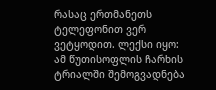რასაც ერთმანეთს ტელეფონით ვერ ვეტყოდით. ლექსი იყო: ამ წუთისოფლის ჩარხის ტრიალში შემოგვადნება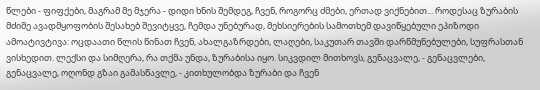წლები - ფიფქები, მაგრამ მე მჯერა - დიდი ხნის შემდეგ, ჩვენ, როგორც ძმები, ერთად ვიქნებით... როდესაც ზურაბის მძიმე ავადმყოფობის შესახებ შევიტყვე, ჩემდა უნებურად, მეხსიერების სამოთხემ დავიწყებული ეპიზოდი ამოატივტივა: ოცდაათი წლის წინათ ჩვენ, ახალგაზრდები, ლაღები, საკუთარ თავში დარწმუნებულები, სუფრასთან ვისხედით. ლექსი და სიმღერა, რა თქმა უნდა, ზურაბისა იყო. სიკვდილ მითხოვს, გენაცვალე, - გენაცვლები, გენაცვალე, ოღონდ გზაი გამასწავლე, - კითხულობდა ზურაბი და ჩვენ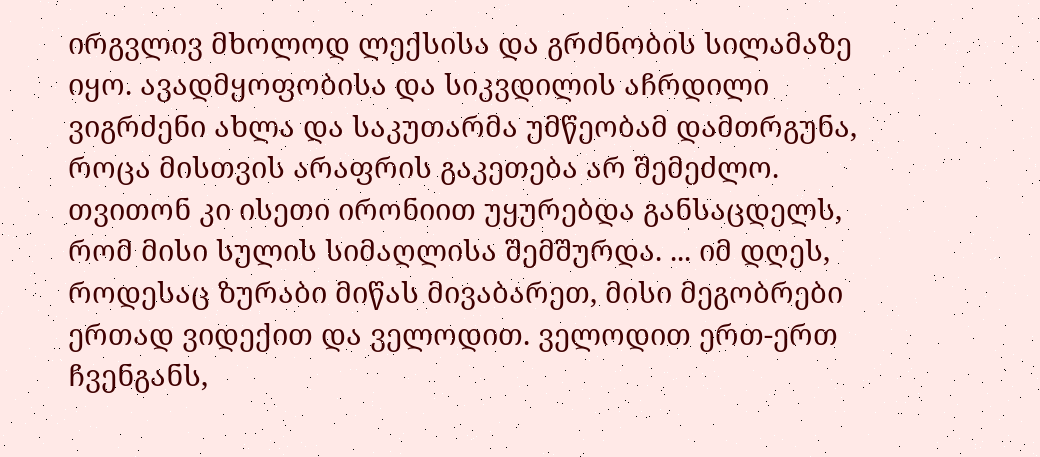ირგვლივ მხოლოდ ლექსისა და გრძნობის სილამაზე იყო. ავადმყოფობისა და სიკვდილის აჩრდილი ვიგრძენი ახლა და საკუთარმა უმწეობამ დამთრგუნა, როცა მისთვის არაფრის გაკეთება არ შემეძლო. თვითონ კი ისეთი ირონიით უყურებდა განსაცდელს, რომ მისი სულის სიმაღლისა შემშურდა. ... იმ დღეს, როდესაც ზურაბი მიწას მივაბარეთ, მისი მეგობრები ერთად ვიდექით და ველოდით. ველოდით ერთ-ერთ ჩვენგანს,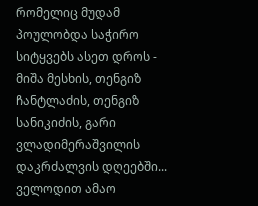რომელიც მუდამ პოულობდა საჭირო სიტყვებს ასეთ დროს - მიშა მესხის, თენგიზ ჩანტლაძის, თენგიზ სანიკიძის, გარი ვლადიმერაშვილის დაკრძალვის დღეებში... ველოდით ამაო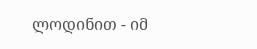ლოდინით - იმ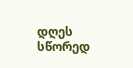დღეს სწორედ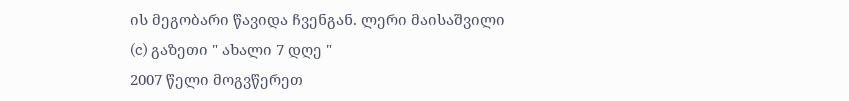ის მეგობარი წავიდა ჩვენგან. ლერი მაისაშვილი
(c) გაზეთი " ახალი 7 დღე "
2007 წელი მოგვწერეთ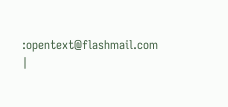:opentext@flashmail.com |